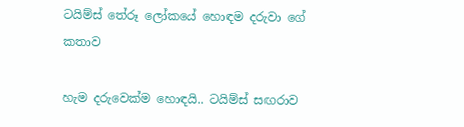ටයිම්ස් තේරූ ලෝකයේ හොඳම දරුවා ගේ කතාව

හැම දරුවෙක්ම හොඳයි.. ටයිම්ස් සඟරාව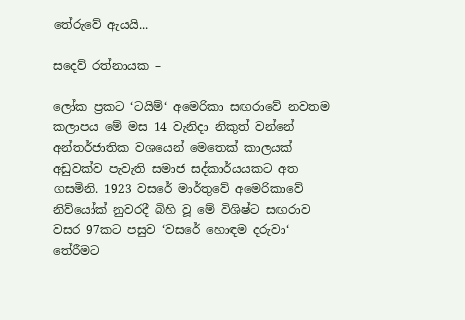තේරුවේ ඇයයි...

සදෙව් රත්නායක –

ලෝක ප්‍රකට ‘ටයිම්‘ අමෙරිකා සඟරාවේ නවතම කලාපය මේ මස 14 වැනිදා නිකුත් වන්නේ අන්තර්ජාතික වශයෙන් මෙතෙක් කාලයක් අඩුවක්ව පැවැති සමාජ සද්කාර්යයකට අත ගසමිනි. 1923 වසරේ මාර්තුවේ අමෙරිකාවේ නිව්යෝක් නුවරදී බිහි වූ මේ විශිෂ්ට සඟරාව වසර 97කට පසුව ‘වසරේ හොඳම දරුවා‘ තේරීමට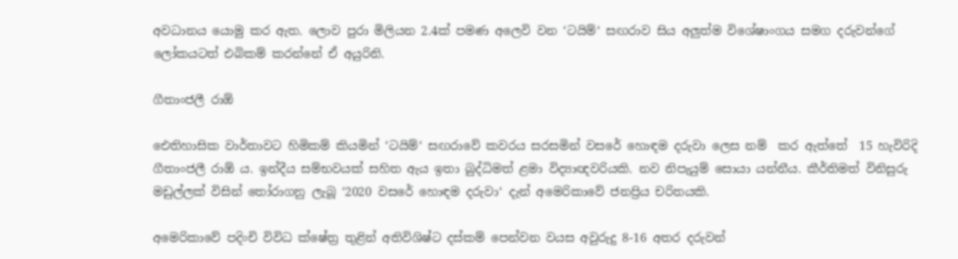අවධානය යොමු කර ඇත. ලොව පුරා මිලියන 2.4ක් පමණ අලෙවි වන ‘ටයිම්‘ සඟරාව සිය අලුත්ම විශේෂාංගය සමග දරුවන්ගේ ලෝකයටත් එබිකම් කරන්නේ ඒ අයුරිනි.

ගීතාංජලී රාඕ

ඓතිහාසික වාර්තාවට හිමිකම් කියමින් ‘ටයිම්‘ සඟරාවේ කවරය සරසමින් වසරේ හොඳම දරුවා ලෙස නම්  කර ඇත්තේ  15 හැවිරිදි ගීතාංජලී රාඕ ය. ඉන්දීය සම්භවයක් සහිත ඇය ඉතා බුද්ධිමත් ළමා විද්‍යාඥවරියකි. නව නිපැයුම් සොයා යන්නීය. කීර්තිමත් විනිසුරු මඩුල්ලක් විසින් තෝරාගනු ලැබූ ‘2020 වසරේ හොඳම දරුවා‘ දැන් අමෙරිකාවේ ජනප්‍රිය චරිතයකි.

අමෙරිකාවේ පදිංචි විවිධ ක්ෂේත්‍ර තුළින් අතිවිශිෂ්ට දස්කම් පෙන්වන වයස අවුරුදු 8-16 අතර දරුවන්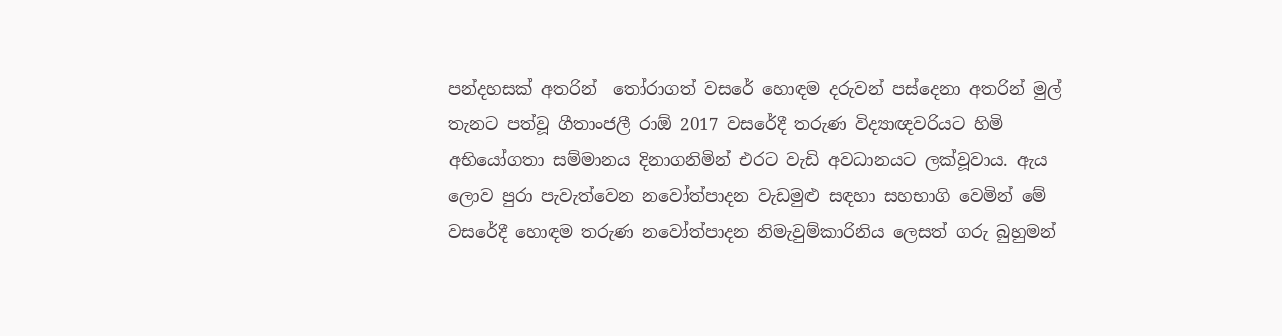පන්දහසක් අතරින්  තෝරාගත් වසරේ හොඳම දරුවන් පස්දෙනා අතරින් මුල් තැනට පත්වූ ගීතාංජලී රාඕ 2017 වසරේදී තරුණ විද්‍යාඥවරියට හිමි අභියෝගතා සම්මානය දිනාගනිමින් එරට වැඩි අවධානයට ලක්වූවාය. ඇය ලොව පුරා පැවැත්වෙන නවෝත්පාදන වැඩමුළු සඳහා සහභාගි වෙමින් මේ වසරේදී හොඳම තරුණ නවෝත්පාදන නිමැවුම්කාරිනිය ලෙසත් ගරු බුහුමන්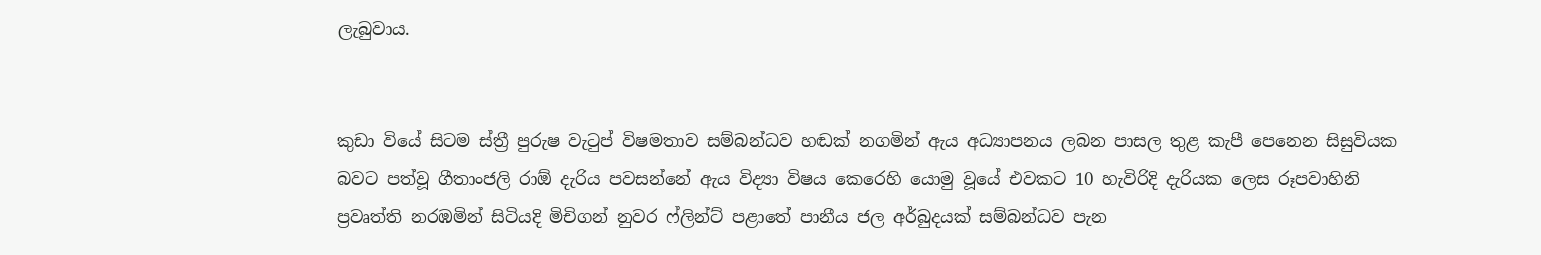ලැබුවාය.


කුඩා වියේ සිටම ස්ත්‍රී පුරුෂ වැටුප් විෂමතාව සම්බන්ධව හඬක් නගමින් ඇය අධ්‍යාපනය ලබන පාසල තුළ කැපී පෙනෙන සිසුවියක බවට පත්වූ ගීතාංජලි රාඕ දැරිය පවසන්නේ ඇය විද්‍යා විෂය කෙරෙහි යොමු වූයේ එවකට 10 හැවිරිදි දැරියක ලෙස රූපවාහිනි ප්‍රවෘත්ති නරඹමින් සිටියදි මිචිගන් නුවර ෆ්ලින්ට් පළාතේ පානීය ජල අර්බුදයක් සම්බන්ධව පැන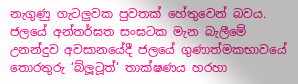නැගුණු ගැටලුවක පුවතක් හේතුවෙන් බවය. ජලයේ අන්තර්ඝත සංඝටක මැන බැලීමේ උනන්දුව අවසානයේදී ජලයේ ගුණාත්මකභාවයේ තොරතුරු ‘බ්ලූටූත්‘ තාක්ෂණය හරහා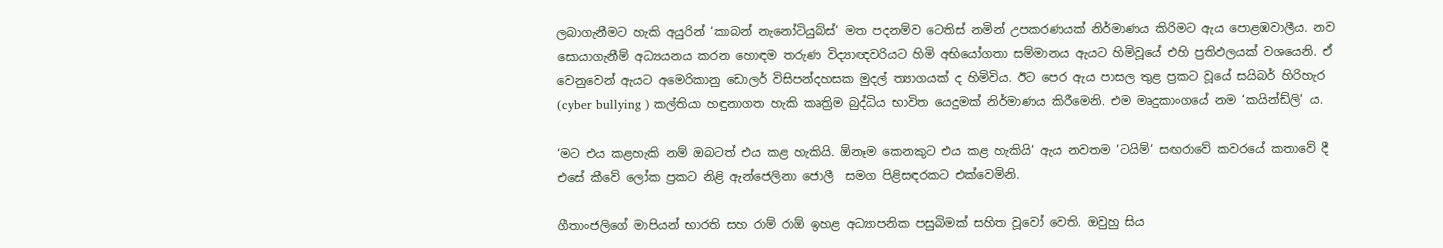ලබාගැනීමට හැකි අයුරින් ‘කාබන් නැනෝටියුබ්ස්‘ මත පදනම්ව ටෙතිස් නමින් උපකරණයක් නිර්මාණය කිරිමට ඇය පොළඹවාලීය. නව සොයාගැනීම් අධ්‍යයනය කරන හොඳම තරුණ විද්‍යාඥවරියට හිමි අභියෝගතා සම්මානය ඇයට හිමිවූයේ එහි ප්‍රතිඵලයක් වශයෙනි. ඒ වෙනුවෙන් ඇයට අමෙරිකානු ඩොලර් විසිපන්දහසක මුදල් ත්‍යාගයක් ද හිමිවිය. ඊට පෙර ඇය පාසල තුළ ප්‍රකට වූයේ සයිබර් හිරිහැර (cyber bullying ) කල්තියා හඳුනාගත හැකි කෘත්‍රිම බුද්ධිය භාවිත යෙදුමක් නිර්මාණය කිරීමෙනි. එම මෘදුකාංගයේ නම ‘කයින්ඩ්ලි‘ ය.

‘මට එය කළහැකි නම් ඔබටත් එය කළ හැකියි. ඕනෑම කෙනකුට එය කළ හැකියි‘ ඇය නවතම ‘ටයිම්‘ සඟරාවේ කවරයේ කතාවේ දී එසේ කීවේ ලෝක ප්‍රකට නිළි ඇන්ජෙලිනා ජොලී  සමග පිළිසඳරකට එක්වෙමිනි.

ගීතාංජලිගේ මාපියන් භාරති සහ රාම් රාඕ ඉහළ අධ්‍යාපනික පසුබිමක් සහිත වූවෝ වෙති. ඔවුහු සිය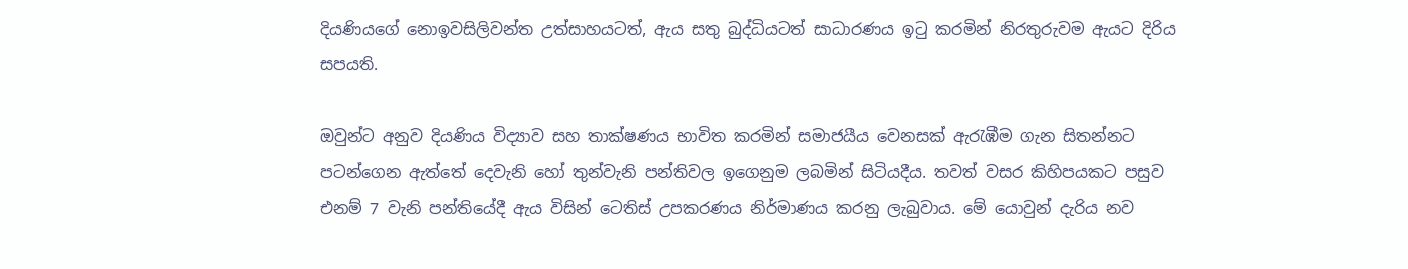දියණියගේ නොඉවසිලිවන්ත උත්සාහයටත්, ඇය සතු බුද්ධියටත් සාධාරණය ඉටු කරමින් නිරතුරුවම ඇයට දිරිය සපයති.

ඔවුන්ට අනුව දියණිය විද්‍යාව සහ තාක්ෂණය භාවිත කරමින් සමාජයීය වෙනසක් ඇරැඹීම ගැන සිතන්නට පටන්ගෙන ඇත්තේ දෙවැනි හෝ තුන්වැනි පන්තිවල ඉගෙනුම ලබමින් සිටියදීය. තවත් වසර කිහිපයකට පසුව එනම් 7 වැනි පන්තියේදී ඇය විසින් ටෙතිස් උපකරණය නිර්මාණය කරනු ලැබුවාය. මේ යොවුන් දැරිය නව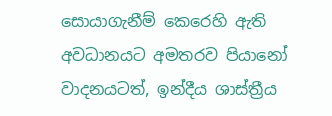සොයාගැනීම් කෙරෙහි ඇති අවධානයට අමතරව පියානෝ වාදනයටත්, ඉන්දීය ශාස්ත්‍රීය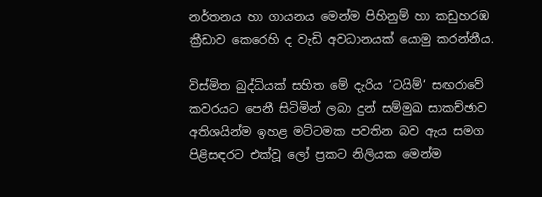නර්තනය හා ගායනය මෙන්ම පිහිනුම් හා කඩුහරඹ ක්‍රීඩාව කෙරෙහි ද වැඩි අවධානයක් යොමු කරන්නීය.

විස්මිත බුද්ධියක් සහිත මේ දැරිය ‘ටයිම්‘ සඟරාවේ කවරයට පෙනී සිටිමින් ලබා දුන් සම්මුඛ සාකච්ඡාව අතිශයින්ම ඉහළ මට්ටමක පවතින බව ඇය සමග පිළිසඳරට එක්වූ ලෝ ප්‍රකට නිලියක මෙන්ම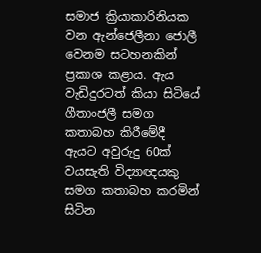සමාජ ක්‍රියාකාරිනියක වන ඇන්ජෙලීනා ජොලී වෙනම සටහනකින් ප්‍රකාශ කළාය. ඇය වැඩිදුරටත් කියා සිටියේ ගීතාංජලී සමග කතාබහ කිරීමේදී ඇයට අවුරුදු 60ක් වයසැති විද්‍යාඥයකු සමග කතාබහ කරමින් සිටින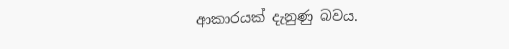ආකාරයක් දැනුණු බවය.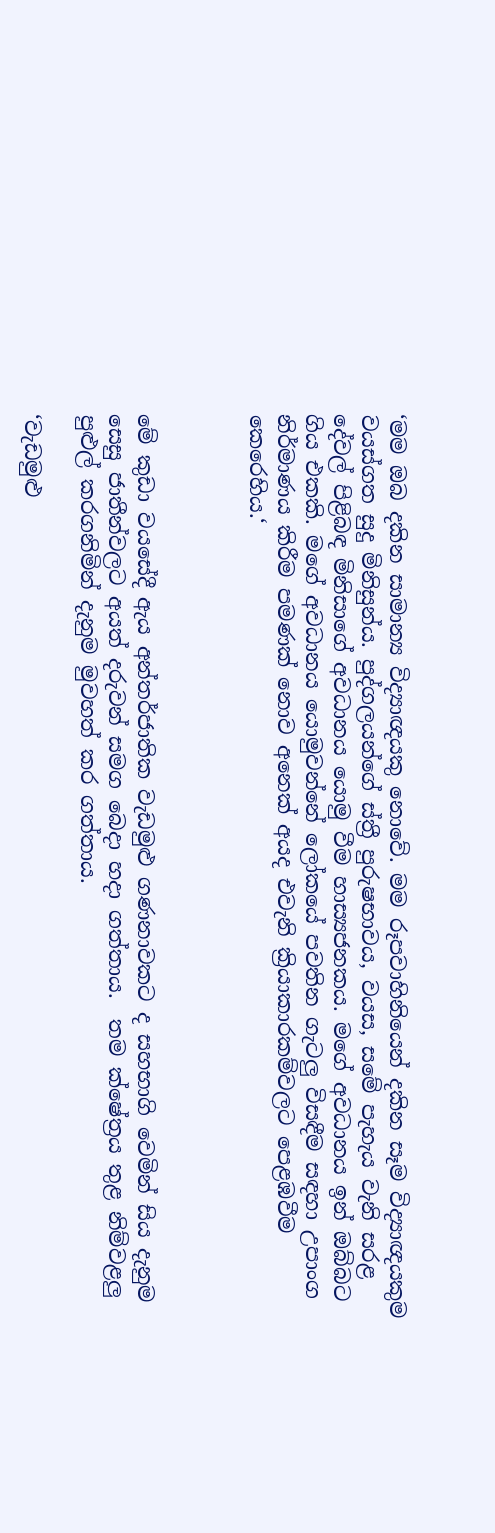‘මම ඔබ දකින සාමාන්‍ය විද්‍යාඥයකු නොවේ. මම රූපවාහිනියෙන් දකින සෑම විද්‍යාඥයකුම වයස්ගත සුදු මිනිසුන්ය. පුද්ගලයන්ගේ ස්ත්‍රී පුරුෂභාවය, වයස, සමේ පැහැය වැනි සරළ දේවල් පිළිබඳ මිනිසාගේ අවධානය යොමු වීම හාස්‍යජනකය. මගේ අවධානය ඉන් ඔබ්බට ගිය එකකි. මගේ අවධානය යොමුවන්නේ ලෝකයේ පවතින ගැටලු විසඳීම සඳහා උපාංග නිර්මාණය කිරීම පමණක් නොව අනෙක් අයද එවැනි ක්‍රියාකාරකම්වලට පෙළඹවීම කෙරෙහිය.‘



මේ කුඩා වයසේදී ඇය අන්තර්ජාතික වැඩමුළු ගණනාවකට ද සහභාගි වෙමින් සිය දැනුම සෙසු ජාතීන්වලට අයත් දරුවන් සමග බෙදා හදා ගත්තාය.  තම ක්ෂේත්‍රය තුළ නිම්වළලු පුළුල් කරගනිමින් දැනුම මුවහත් කර ගත්තාය.

‘වැඩමුළු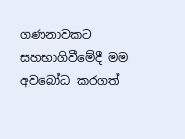ගණනාවකට සහභාගිවීමේදී මම අවබෝධ කරගත්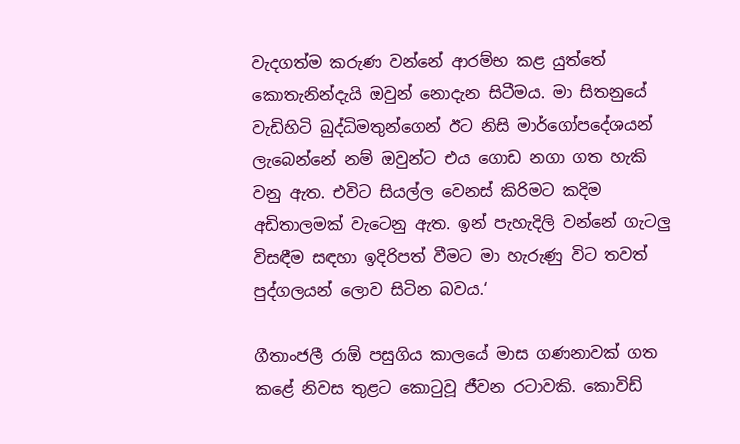වැදගත්ම කරුණ වන්නේ ආරම්භ කළ යුත්තේ කොතැනින්දැයි ඔවුන් නොදැන සිටීමය. මා සිතනුයේ වැඩිහිටි බුද්ධිමතුන්ගෙන් ඊට නිසි මාර්ගෝපදේශයන් ලැබෙන්නේ නම් ඔවුන්ට එය ගොඩ නගා ගත හැකි වනු ඇත. එවිට සියල්ල වෙනස් කිරිමට කදිම අඩිතාලමක් වැටෙනු ඇත. ඉන් පැහැදිලි වන්නේ ගැටලු විසඳීම සඳහා ඉදිරිපත් වීමට මා හැරුණු විට තවත් පුද්ගලයන් ලොව සිටින බවය.‘

ගීතාංජලී රාඕ පසුගිය කාලයේ මාස ගණනාවක් ගත කළේ නිවස තුළට කොටුවූ ජීවන රටාවකි. කොවිඩ්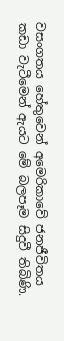වසංගතය හේතුවෙන් අමෙරිකාවේ ජනජීවිතය කඩා වැටීමෙන් ඇයට මේ බලපෑම සිදුවී තිබිණි.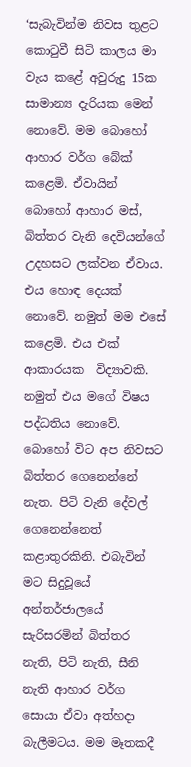‘සැබැවින්ම නිවස තුළට කොටුවී සිටි කාලය මා වැය කළේ අවුරුදු 15ක සාමාන්‍ය දැරියක මෙන් නොවේ. මම බොහෝ ආහාර වර්ග බේක් කළෙමි. ඒවායින් බොහෝ ආහාර මස්, බිත්තර වැනි දෙවියන්ගේ උදහසට ලක්වන ඒවාය. එය හොඳ දෙයක් නොවේ. නමුත් මම එසේ ක‍ළෙමි. එය එක් ආකාරයක  විද්‍යාවකි. නමුත් එය මගේ විෂය පද්ධතිය නොවේ. බොහෝ විට අප නිවසට බිත්තර ගෙනෙන්නේ නැත. පිටි වැනි දේවල් ගෙනෙන්නෙත් කළාතුරකිනි. එබැවින් මට සිදුවූයේ අන්තර්ජාලයේ සැරිසරමින් බිත්තර නැති, පිටි නැති, සීනි නැති ආහාර වර්ග සොයා ඒවා අත්හදා බැලීමටය. මම මෑතකදී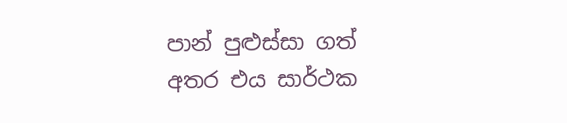පාන් පුළුස්සා ගත් අතර එය සාර්ථක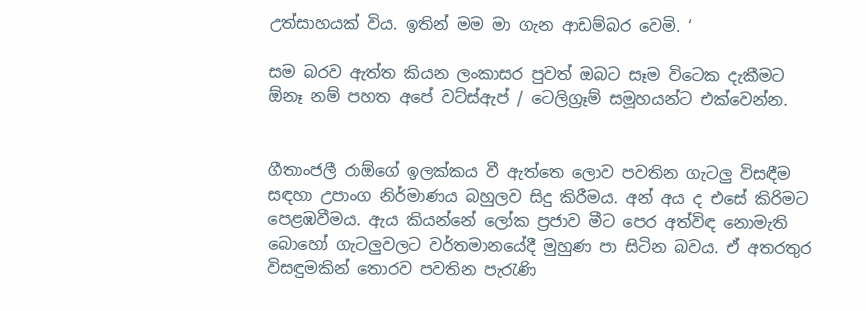උත්සාහයක් විය. ඉතින් මම මා ගැන ආඩම්බර වෙමි. ‘

සම බරව ඇත්ත කියන ලංකාසර පුවත් ඔබට සෑම විටෙක දැකීමට ඕනෑ නම් පහත අපේ වට්ස්ඇප් / ටෙලිග්‍රෑම් සමූහයන්ට එක්වෙන්න.


ගීතාංජලී රාඕගේ ඉලක්කය වී ඇත්තෙ ලොව පවතින ගැටලු විසඳීම සඳහා උපාංග නිර්මාණය බහුලව සිදු කිරීමය. අන් අය ද එසේ කිරිමට පෙළඹවීමය. ඇය කියන්නේ ලෝක ප්‍රජාව මීට පෙර අත්විඳ නොමැති බොහෝ ගැටලුවලට වර්තමානයේදී මුහුණ පා සිටින බවය. ඒ අතරතුර විසඳුමකින් තොරව පවතින පැරැණි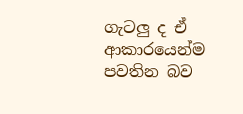ගැටලු ද ඒ ආකාරයෙන්ම පවතින බව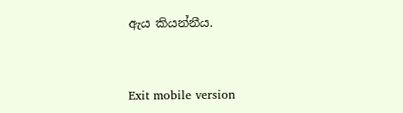ඇය කියන්නීය.



Exit mobile version